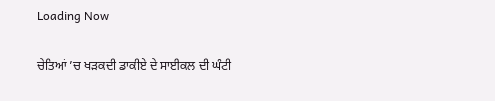Loading Now

ਚੇਤਿਆਂ ’ਚ ਖੜਕਦੀ ਡਾਕੀਏ ਦੇ ਸਾਈਕਲ ਦੀ ਘੰਟੀ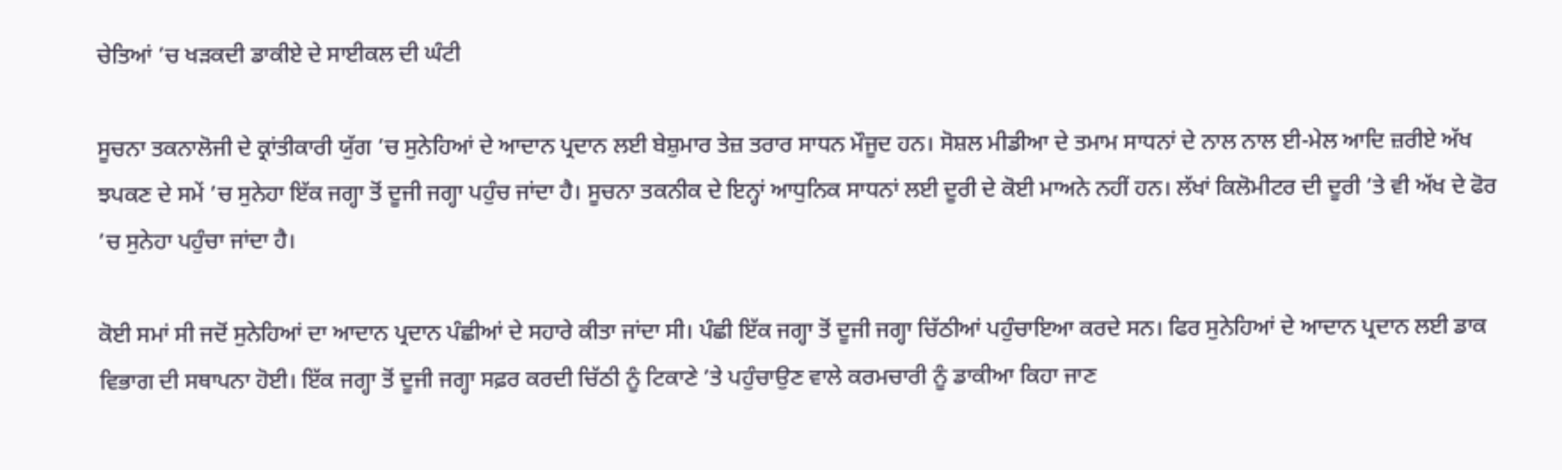ਚੇਤਿਆਂ ’ਚ ਖੜਕਦੀ ਡਾਕੀਏ ਦੇ ਸਾਈਕਲ ਦੀ ਘੰਟੀ

ਸੂਚਨਾ ਤਕਨਾਲੋਜੀ ਦੇ ਕ੍ਰਾਂਤੀਕਾਰੀ ਯੁੱਗ ’ਚ ਸੁਨੇਹਿਆਂ ਦੇ ਆਦਾਨ ਪ੍ਰਦਾਨ ਲਈ ਬੇਸ਼ੁਮਾਰ ਤੇਜ਼ ਤਰਾਰ ਸਾਧਨ ਮੌਜੂਦ ਹਨ। ਸੋਸ਼ਲ ਮੀਡੀਆ ਦੇ ਤਮਾਮ ਸਾਧਨਾਂ ਦੇ ਨਾਲ ਨਾਲ ਈ-ਮੇਲ ਆਦਿ ਜ਼ਰੀਏ ਅੱਖ ਝਪਕਣ ਦੇ ਸਮੇਂ ’ਚ ਸੁਨੇਹਾ ਇੱਕ ਜਗ੍ਹਾ ਤੋਂ ਦੂਜੀ ਜਗ੍ਹਾ ਪਹੁੰਚ ਜਾਂਦਾ ਹੈ। ਸੂਚਨਾ ਤਕਨੀਕ ਦੇ ਇਨ੍ਹਾਂ ਆਧੁਨਿਕ ਸਾਧਨਾਂ ਲਈ ਦੂਰੀ ਦੇ ਕੋਈ ਮਾਅਨੇ ਨਹੀਂ ਹਨ। ਲੱਖਾਂ ਕਿਲੋਮੀਟਰ ਦੀ ਦੂਰੀ ’ਤੇ ਵੀ ਅੱਖ ਦੇ ਫੋਰ ’ਚ ਸੁਨੇਹਾ ਪਹੁੰਚਾ ਜਾਂਦਾ ਹੈ।

ਕੋਈ ਸਮਾਂ ਸੀ ਜਦੋਂ ਸੁਨੇਹਿਆਂ ਦਾ ਆਦਾਨ ਪ੍ਰਦਾਨ ਪੰਛੀਆਂ ਦੇ ਸਹਾਰੇ ਕੀਤਾ ਜਾਂਦਾ ਸੀ। ਪੰਛੀ ਇੱਕ ਜਗ੍ਹਾ ਤੋਂ ਦੂਜੀ ਜਗ੍ਹਾ ਚਿੱਠੀਆਂ ਪਹੁੰਚਾਇਆ ਕਰਦੇ ਸਨ। ਫਿਰ ਸੁਨੇਹਿਆਂ ਦੇ ਆਦਾਨ ਪ੍ਰਦਾਨ ਲਈ ਡਾਕ ਵਿਭਾਗ ਦੀ ਸਥਾਪਨਾ ਹੋਈ। ਇੱਕ ਜਗ੍ਹਾ ਤੋਂ ਦੂਜੀ ਜਗ੍ਹਾ ਸਫ਼ਰ ਕਰਦੀ ਚਿੱਠੀ ਨੂੰ ਟਿਕਾਣੇ ’ਤੇ ਪਹੁੰਚਾਉਣ ਵਾਲੇ ਕਰਮਚਾਰੀ ਨੂੰ ਡਾਕੀਆ ਕਿਹਾ ਜਾਣ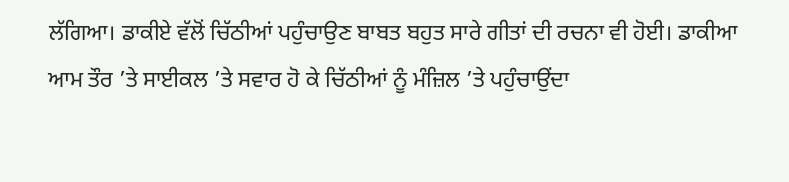ਲੱਗਿਆ। ਡਾਕੀਏ ਵੱਲੋਂ ਚਿੱਠੀਆਂ ਪਹੁੰਚਾਉਣ ਬਾਬਤ ਬਹੁਤ ਸਾਰੇ ਗੀਤਾਂ ਦੀ ਰਚਨਾ ਵੀ ਹੋਈ। ਡਾਕੀਆ ਆਮ ਤੌਰ ’ਤੇ ਸਾਈਕਲ ’ਤੇ ਸਵਾਰ ਹੋ ਕੇ ਚਿੱਠੀਆਂ ਨੂੰ ਮੰਜ਼ਿਲ ’ਤੇ ਪਹੁੰਚਾਉਂਦਾ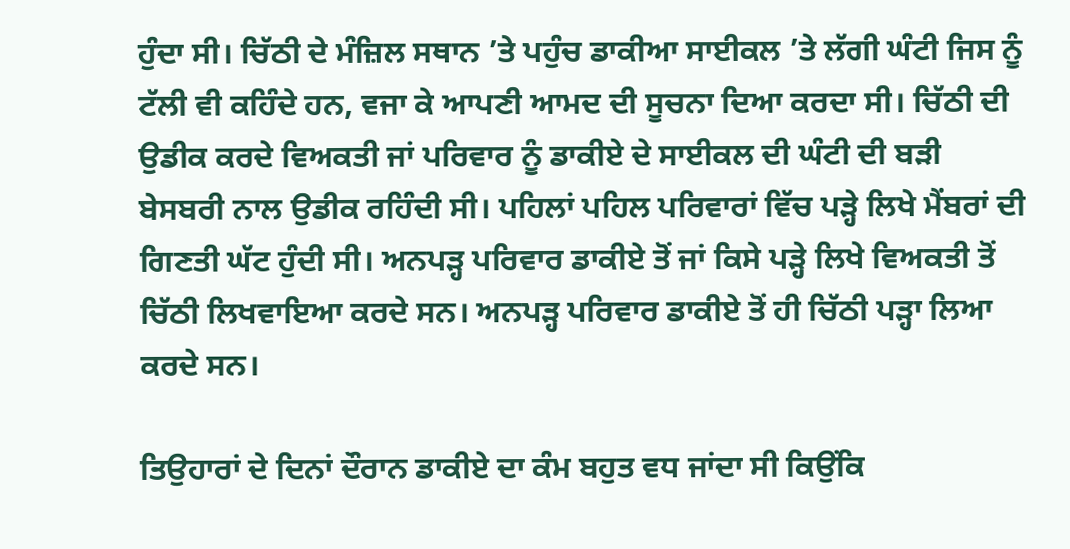ਹੁੰਦਾ ਸੀ। ਚਿੱਠੀ ਦੇ ਮੰਜ਼ਿਲ ਸਥਾਨ ’ਤੇ ਪਹੁੰਚ ਡਾਕੀਆ ਸਾਈਕਲ ’ਤੇ ਲੱਗੀ ਘੰਟੀ ਜਿਸ ਨੂੰ ਟੱਲੀ ਵੀ ਕਹਿੰਦੇ ਹਨ, ਵਜਾ ਕੇ ਆਪਣੀ ਆਮਦ ਦੀ ਸੂਚਨਾ ਦਿਆ ਕਰਦਾ ਸੀ। ਚਿੱਠੀ ਦੀ ਉਡੀਕ ਕਰਦੇ ਵਿਅਕਤੀ ਜਾਂ ਪਰਿਵਾਰ ਨੂੰ ਡਾਕੀਏ ਦੇ ਸਾਈਕਲ ਦੀ ਘੰਟੀ ਦੀ ਬੜੀ ਬੇਸਬਰੀ ਨਾਲ ਉਡੀਕ ਰਹਿੰਦੀ ਸੀ। ਪਹਿਲਾਂ ਪਹਿਲ ਪਰਿਵਾਰਾਂ ਵਿੱਚ ਪੜ੍ਹੇ ਲਿਖੇ ਮੈਂਬਰਾਂ ਦੀ ਗਿਣਤੀ ਘੱਟ ਹੁੰਦੀ ਸੀ। ਅਨਪੜ੍ਹ ਪਰਿਵਾਰ ਡਾਕੀਏ ਤੋਂ ਜਾਂ ਕਿਸੇ ਪੜ੍ਹੇ ਲਿਖੇ ਵਿਅਕਤੀ ਤੋਂ ਚਿੱਠੀ ਲਿਖਵਾਇਆ ਕਰਦੇ ਸਨ। ਅਨਪੜ੍ਹ ਪਰਿਵਾਰ ਡਾਕੀਏ ਤੋਂ ਹੀ ਚਿੱਠੀ ਪੜ੍ਹਾ ਲਿਆ ਕਰਦੇ ਸਨ।

ਤਿਉਹਾਰਾਂ ਦੇ ਦਿਨਾਂ ਦੌਰਾਨ ਡਾਕੀਏ ਦਾ ਕੰਮ ਬਹੁਤ ਵਧ ਜਾਂਦਾ ਸੀ ਕਿਉਂਕਿ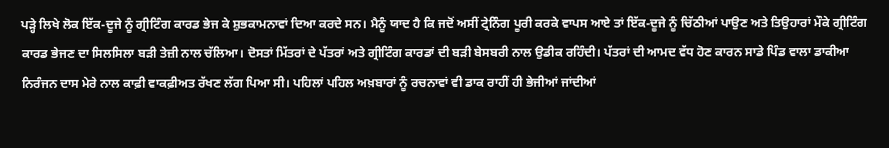ਪੜ੍ਹੇ ਲਿਖੇ ਲੋਕ ਇੱਕ-ਦੂਜੇ ਨੂੰ ਗ੍ਰੀਟਿੰਗ ਕਾਰਡ ਭੇਜ ਕੇ ਸ਼ੁਭਕਾਮਨਾਵਾਂ ਦਿਆ ਕਰਦੇ ਸਨ। ਮੈਨੂੰ ਯਾਦ ਹੈ ਕਿ ਜਦੋਂ ਅਸੀਂ ਟ੍ਰੇਨਿੰਗ ਪੂਰੀ ਕਰਕੇ ਵਾਪਸ ਆਏ ਤਾਂ ਇੱਕ-ਦੂਜੇ ਨੂੰ ਚਿੱਠੀਆਂ ਪਾਉਣ ਅਤੇ ਤਿਉਹਾਰਾਂ ਮੌਕੇ ਗ੍ਰੀਟਿੰਗ ਕਾਰਡ ਭੇਜਣ ਦਾ ਸਿਲਸਿਲਾ ਬੜੀ ਤੇਜ਼ੀ ਨਾਲ ਚੱਲਿਆ। ਦੋਸਤਾਂ ਮਿੱਤਰਾਂ ਦੇ ਪੱਤਰਾਂ ਅਤੇ ਗ੍ਰੀਟਿੰਗ ਕਾਰਡਾਂ ਦੀ ਬੜੀ ਬੇਸਬਰੀ ਨਾਲ ਉਡੀਕ ਰਹਿੰਦੀ। ਪੱਤਰਾਂ ਦੀ ਆਮਦ ਵੱਧ ਹੋਣ ਕਾਰਨ ਸਾਡੇ ਪਿੰਡ ਵਾਲਾ ਡਾਕੀਆ ਨਿਰੰਜਨ ਦਾਸ ਮੇਰੇ ਨਾਲ ਕਾਫ਼ੀ ਵਾਕਫ਼ੀਅਤ ਰੱਖਣ ਲੱਗ ਪਿਆ ਸੀ। ਪਹਿਲਾਂ ਪਹਿਲ ਅਖ਼ਬਾਰਾਂ ਨੂੰ ਰਚਨਾਵਾਂ ਵੀ ਡਾਕ ਰਾਹੀਂ ਹੀ ਭੇਜੀਆਂ ਜਾਂਦੀਆਂ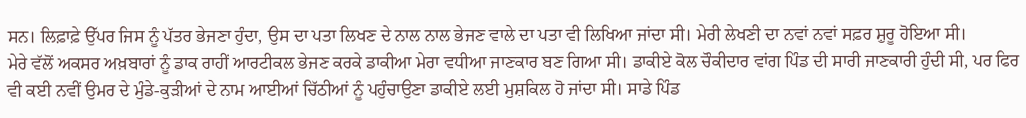ਸਨ। ਲਿਫ਼ਾਫ਼ੇ ਉੱਪਰ ਜਿਸ ਨੂੰ ਪੱਤਰ ਭੇਜਣਾ ਹੁੰਦਾ, ਉਸ ਦਾ ਪਤਾ ਲਿਖਣ ਦੇ ਨਾਲ ਨਾਲ ਭੇਜਣ ਵਾਲੇ ਦਾ ਪਤਾ ਵੀ ਲਿਖਿਆ ਜਾਂਦਾ ਸੀ। ਮੇਰੀ ਲੇਖਣੀ ਦਾ ਨਵਾਂ ਨਵਾਂ ਸਫ਼ਰ ਸ਼ੁਰੂ ਹੋਇਆ ਸੀ।
ਮੇਰੇ ਵੱਲੋਂ ਅਕਸਰ ਅਖ਼ਬਾਰਾਂ ਨੂੰ ਡਾਕ ਰਾਹੀਂ ਆਰਟੀਕਲ ਭੇਜਣ ਕਰਕੇ ਡਾਕੀਆ ਮੇਰਾ ਵਧੀਆ ਜਾਣਕਾਰ ਬਣ ਗਿਆ ਸੀ। ਡਾਕੀਏ ਕੋਲ ਚੌਕੀਦਾਰ ਵਾਂਗ ਪਿੰਡ ਦੀ ਸਾਰੀ ਜਾਣਕਾਰੀ ਹੁੰਦੀ ਸੀ, ਪਰ ਫਿਰ ਵੀ ਕਈ ਨਵੀਂ ਉਮਰ ਦੇ ਮੁੰਡੇ-ਕੁੜੀਆਂ ਦੇ ਨਾਮ ਆਈਆਂ ਚਿੱਠੀਆਂ ਨੂੰ ਪਹੁੰਚਾਉਣਾ ਡਾਕੀਏ ਲਈ ਮੁਸ਼ਕਿਲ ਹੋ ਜਾਂਦਾ ਸੀ। ਸਾਡੇ ਪਿੰਡ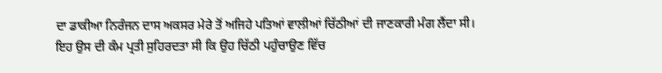ਦਾ ਡਾਕੀਆ ਨਿਰੰਜਨ ਦਾਸ ਅਕਸਰ ਮੇਰੇ ਤੋਂ ਅਜਿਹੇ ਪਤਿਆਂ ਵਾਲੀਆਂ ਚਿੱਠੀਆਂ ਦੀ ਜਾਣਕਾਰੀ ਮੰਗ ਲੈਂਦਾ ਸੀ। ਇਹ ਉਸ ਦੀ ਕੰਮ ਪ੍ਰਤੀ ਸੁਹਿਰਦਤਾ ਸੀ ਕਿ ਉਹ ਚਿੱਠੀ ਪਹੁੰਚਾਉਣ ਵਿੱਚ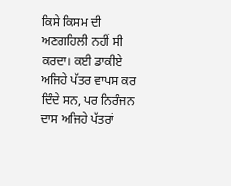ਕਿਸੇ ਕਿਸਮ ਦੀ ਅਣਗਹਿਲੀ ਨਹੀਂ ਸੀ ਕਰਦਾ। ਕਈ ਡਾਕੀਏ ਅਜਿਹੇ ਪੱਤਰ ਵਾਪਸ ਕਰ ਦਿੰਦੇ ਸਨ, ਪਰ ਨਿਰੰਜਨ ਦਾਸ ਅਜਿਹੇ ਪੱਤਰਾਂ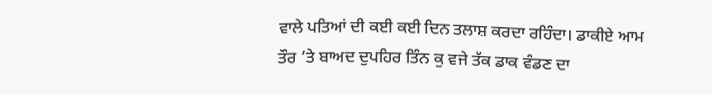ਵਾਲੇ ਪਤਿਆਂ ਦੀ ਕਈ ਕਈ ਦਿਨ ਤਲਾਸ਼ ਕਰਦਾ ਰਹਿੰਦਾ। ਡਾਕੀਏ ਆਮ ਤੌਰ ’ਤੇ ਬਾਅਦ ਦੁਪਹਿਰ ਤਿੰਨ ਕੁ ਵਜੇ ਤੱਕ ਡਾਕ ਵੰਡਣ ਦਾ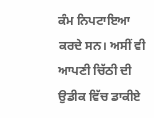ਕੰਮ ਨਿਪਟਾਇਆ ਕਰਦੇ ਸਨ। ਅਸੀਂ ਵੀ ਆਪਣੀ ਚਿੱਠੀ ਦੀ ਉਡੀਕ ਵਿੱਚ ਡਾਕੀਏ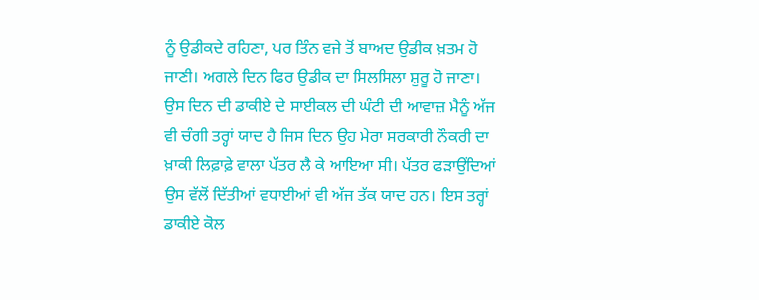ਨੂੰ ਉਡੀਕਦੇ ਰਹਿਣਾ, ਪਰ ਤਿੰਨ ਵਜੇ ਤੋਂ ਬਾਅਦ ਉਡੀਕ ਖ਼ਤਮ ਹੋ ਜਾਣੀ। ਅਗਲੇ ਦਿਨ ਫਿਰ ਉਡੀਕ ਦਾ ਸਿਲਸਿਲਾ ਸ਼ੁਰੂ ਹੋ ਜਾਣਾ।
ਉਸ ਦਿਨ ਦੀ ਡਾਕੀਏ ਦੇ ਸਾਈਕਲ ਦੀ ਘੰਟੀ ਦੀ ਆਵਾਜ਼ ਮੈਨੂੰ ਅੱਜ ਵੀ ਚੰਗੀ ਤਰ੍ਹਾਂ ਯਾਦ ਹੈ ਜਿਸ ਦਿਨ ਉਹ ਮੇਰਾ ਸਰਕਾਰੀ ਨੌਕਰੀ ਦਾ ਖ਼ਾਕੀ ਲਿਫ਼ਾਫ਼ੇ ਵਾਲਾ ਪੱਤਰ ਲੈ ਕੇ ਆਇਆ ਸੀ। ਪੱਤਰ ਫੜਾਉਂਦਿਆਂ ਉਸ ਵੱਲੋਂ ਦਿੱਤੀਆਂ ਵਧਾਈਆਂ ਵੀ ਅੱਜ ਤੱਕ ਯਾਦ ਹਨ। ਇਸ ਤਰ੍ਹਾਂ ਡਾਕੀਏ ਕੋਲ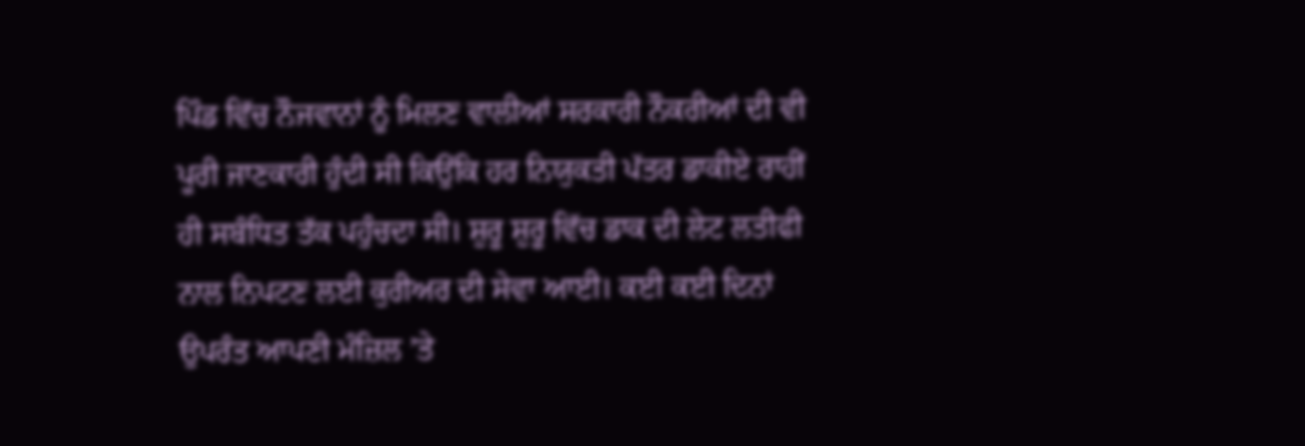ਪਿੰਡ ਵਿੱਚ ਨੌਜਵਾਨਾਂ ਨੂੰ ਮਿਲਣ ਵਾਲੀਆਂ ਸਰਕਾਰੀ ਨੌਕਰੀਆਂ ਦੀ ਵੀ ਪੂਰੀ ਜਾਣਕਾਰੀ ਹੁੰਦੀ ਸੀ ਕਿਉਂਕਿ ਹਰ ਨਿਯੁਕਤੀ ਪੱਤਰ ਡਾਕੀਏ ਰਾਹੀਂ ਹੀ ਸਬੰਧਿਤ ਤੱਕ ਪਹੁੰਚਦਾ ਸੀ। ਸ਼ੁਰੂ ਸ਼ੁਰੂ ਵਿੱਚ ਡਾਕ ਦੀ ਲੇਟ ਲਤੀਫੀ ਨਾਲ ਨਿਪਟਣ ਲਈ ਕੁਰੀਅਰ ਦੀ ਸੇਵਾ ਆਈ। ਕਈ ਕਈ ਦਿਨਾਂ ਉਪਰੰਤ ਆਪਣੀ ਮੰਜ਼ਿਲ ’ਤੇ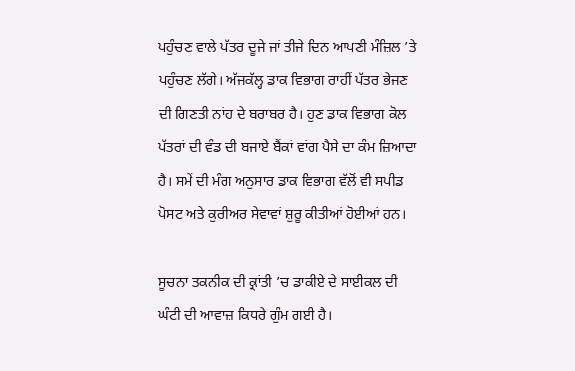ਪਹੁੰਚਣ ਵਾਲੇ ਪੱਤਰ ਦੂਜੇ ਜਾਂ ਤੀਜੇ ਦਿਨ ਆਪਣੀ ਮੰਜ਼ਿਲ ’ਤੇ ਪਹੁੰਚਣ ਲੱਗੇ। ਅੱਜਕੱਲ੍ਹ ਡਾਕ ਵਿਭਾਗ ਰਾਹੀਂ ਪੱਤਰ ਭੇਜਣ ਦੀ ਗਿਣਤੀ ਨਾਂਹ ਦੇ ਬਰਾਬਰ ਹੈ। ਹੁਣ ਡਾਕ ਵਿਭਾਗ ਕੋਲ ਪੱਤਰਾਂ ਦੀ ਵੰਡ ਦੀ ਬਜਾਏ ਬੈਂਕਾਂ ਵਾਂਗ ਪੈਸੇ ਦਾ ਕੰਮ ਜ਼ਿਆਦਾ ਹੈ। ਸਮੇਂ ਦੀ ਮੰਗ ਅਨੁਸਾਰ ਡਾਕ ਵਿਭਾਗ ਵੱਲੋਂ ਵੀ ਸਪੀਡ ਪੋਸਟ ਅਤੇ ਕੁਰੀਅਰ ਸੇਵਾਵਾਂ ਸ਼ੁਰੂ ਕੀਤੀਆਂ ਹੋਈਆਂ ਹਨ।

ਸੂਚਨਾ ਤਕਨੀਕ ਦੀ ਕ੍ਰਾਂਤੀ ’ਚ ਡਾਕੀਏ ਦੇ ਸਾਈਕਲ ਦੀ ਘੰਟੀ ਦੀ ਆਵਾਜ਼ ਕਿਧਰੇ ਗੁੰਮ ਗਈ ਹੈ।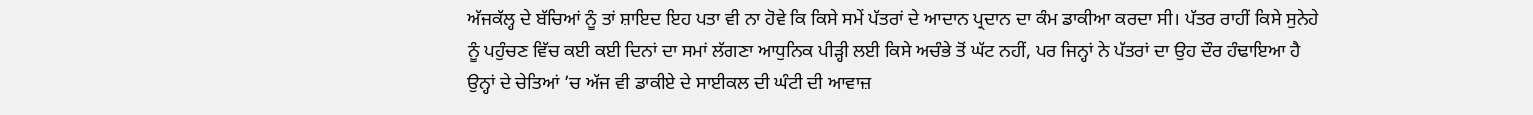ਅੱਜਕੱਲ੍ਹ ਦੇ ਬੱਚਿਆਂ ਨੂੰ ਤਾਂ ਸ਼ਾਇਦ ਇਹ ਪਤਾ ਵੀ ਨਾ ਹੋਵੇ ਕਿ ਕਿਸੇ ਸਮੇਂ ਪੱਤਰਾਂ ਦੇ ਆਦਾਨ ਪ੍ਰਦਾਨ ਦਾ ਕੰਮ ਡਾਕੀਆ ਕਰਦਾ ਸੀ। ਪੱਤਰ ਰਾਹੀਂ ਕਿਸੇ ਸੁਨੇਹੇ ਨੂੰ ਪਹੁੰਚਣ ਵਿੱਚ ਕਈ ਕਈ ਦਿਨਾਂ ਦਾ ਸਮਾਂ ਲੱਗਣਾ ਆਧੁਨਿਕ ਪੀੜ੍ਹੀ ਲਈ ਕਿਸੇ ਅਚੰਭੇ ਤੋਂ ਘੱਟ ਨਹੀਂ, ਪਰ ਜਿਨ੍ਹਾਂ ਨੇ ਪੱਤਰਾਂ ਦਾ ਉਹ ਦੌਰ ਹੰਢਾਇਆ ਹੈ ਉਨ੍ਹਾਂ ਦੇ ਚੇਤਿਆਂ ’ਚ ਅੱਜ ਵੀ ਡਾਕੀਏ ਦੇ ਸਾਈਕਲ ਦੀ ਘੰਟੀ ਦੀ ਆਵਾਜ਼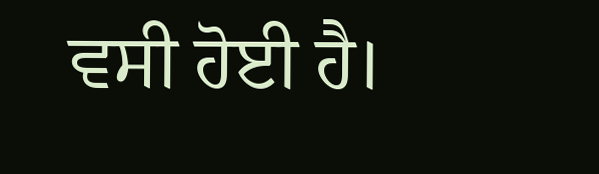ਵਸੀ ਹੋਈ ਹੈ।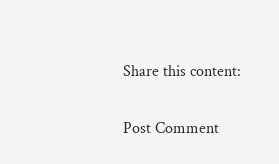Share this content:

Post Comment